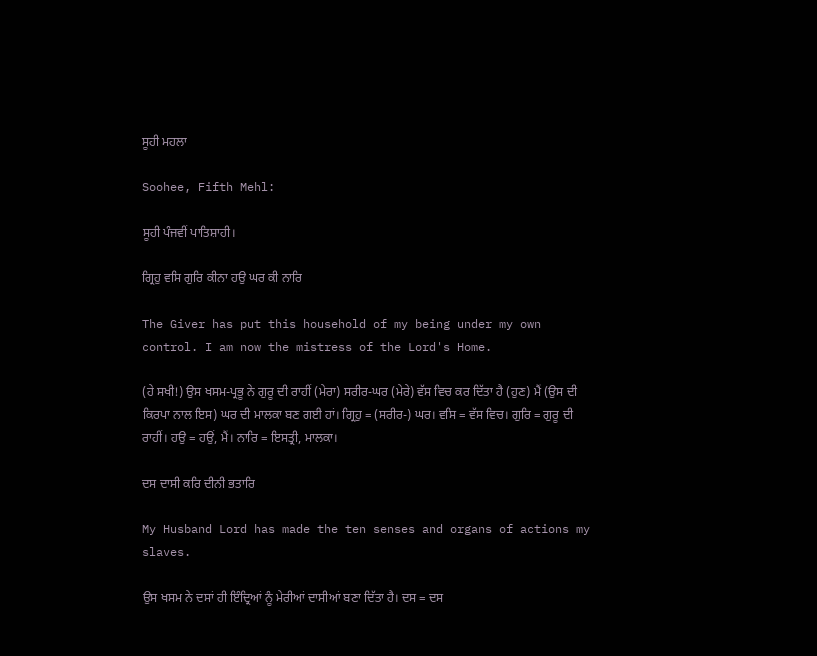ਸੂਹੀ ਮਹਲਾ

Soohee, Fifth Mehl:

ਸੂਹੀ ਪੰਜਵੀਂ ਪਾਤਿਸ਼ਾਹੀ।

ਗ੍ਰਿਹੁ ਵਸਿ ਗੁਰਿ ਕੀਨਾ ਹਉ ਘਰ ਕੀ ਨਾਰਿ

The Giver has put this household of my being under my own control. I am now the mistress of the Lord's Home.

(ਹੇ ਸਖੀ!) ਉਸ ਖਸਮ-ਪ੍ਰਭੂ ਨੇ ਗੁਰੂ ਦੀ ਰਾਹੀਂ (ਮੇਰਾ) ਸਰੀਰ-ਘਰ (ਮੇਰੇ) ਵੱਸ ਵਿਚ ਕਰ ਦਿੱਤਾ ਹੈ (ਹੁਣ) ਮੈਂ (ਉਸ ਦੀ ਕਿਰਪਾ ਨਾਲ ਇਸ) ਘਰ ਦੀ ਮਾਲਕਾ ਬਣ ਗਈ ਹਾਂ। ਗ੍ਰਿਹੁ = (ਸਰੀਰ-) ਘਰ। ਵਸਿ = ਵੱਸ ਵਿਚ। ਗੁਰਿ = ਗੁਰੂ ਦੀ ਰਾਹੀਂ। ਹਉ = ਹਉਂ, ਮੈਂ। ਨਾਰਿ = ਇਸਤ੍ਰੀ, ਮਾਲਕਾ।

ਦਸ ਦਾਸੀ ਕਰਿ ਦੀਨੀ ਭਤਾਰਿ

My Husband Lord has made the ten senses and organs of actions my slaves.

ਉਸ ਖਸਮ ਨੇ ਦਸਾਂ ਹੀ ਇੰਦ੍ਰਿਆਂ ਨੂੰ ਮੇਰੀਆਂ ਦਾਸੀਆਂ ਬਣਾ ਦਿੱਤਾ ਹੈ। ਦਸ = ਦਸ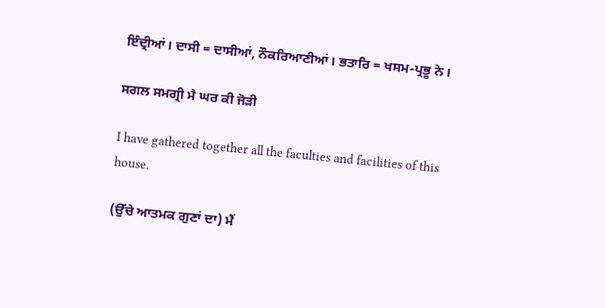ਇੰਦ੍ਰੀਆਂ। ਦਾਸੀ = ਦਾਸੀਆਂ, ਨੌਕਰਿਆਣੀਆਂ। ਭਤਾਰਿ = ਖਸਮ-ਪ੍ਰਭੂ ਨੇ।

ਸਗਲ ਸਮਗ੍ਰੀ ਮੈ ਘਰ ਕੀ ਜੋੜੀ

I have gathered together all the faculties and facilities of this house.

(ਉੱਚੇ ਆਤਮਕ ਗੁਣਾਂ ਦਾ) ਮੈਂ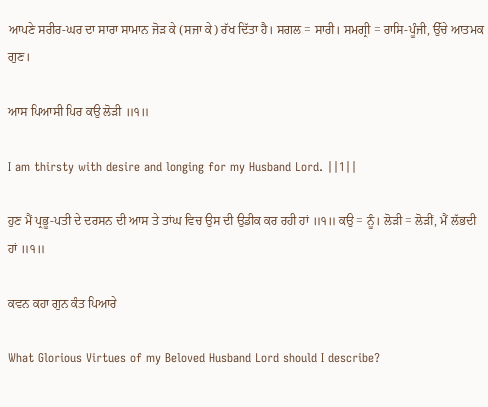ਆਪਣੇ ਸਰੀਰ-ਘਰ ਦਾ ਸਾਰਾ ਸਾਮਾਨ ਜੋੜ ਕੇ (ਸਜਾ ਕੇ) ਰੱਖ ਦਿੱਤਾ ਹੈ। ਸਗਲ = ਸਾਰੀ। ਸਮਗ੍ਰੀ = ਰਾਸਿ-ਪੂੰਜੀ, ਉੱਚੇ ਆਤਮਕ ਗੁਣ।

ਆਸ ਪਿਆਸੀ ਪਿਰ ਕਉ ਲੋੜੀ ॥੧॥

I am thirsty with desire and longing for my Husband Lord. ||1||

ਹੁਣ ਮੈਂ ਪ੍ਰਭੂ-ਪਤੀ ਦੇ ਦਰਸਨ ਦੀ ਆਸ ਤੇ ਤਾਂਘ ਵਿਚ ਉਸ ਦੀ ਉਡੀਕ ਕਰ ਰਹੀ ਹਾਂ ॥੧॥ ਕਉ = ਨੂੰ। ਲੋੜੀ = ਲੋੜੀਂ, ਮੈਂ ਲੱਭਦੀ ਹਾਂ ॥੧॥

ਕਵਨ ਕਹਾ ਗੁਨ ਕੰਤ ਪਿਆਰੇ

What Glorious Virtues of my Beloved Husband Lord should I describe?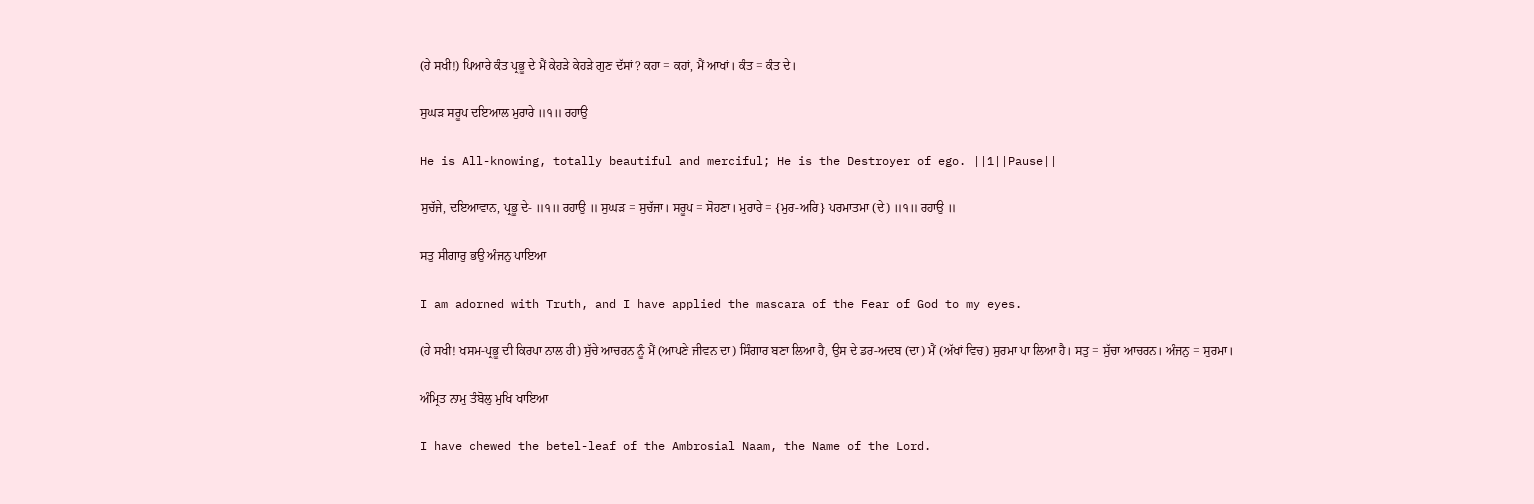(ਹੇ ਸਖੀ!) ਪਿਆਰੇ ਕੰਤ ਪ੍ਰਭੂ ਦੇ ਮੈਂ ਕੇਹੜੇ ਕੇਹੜੇ ਗੁਣ ਦੱਸਾਂ? ਕਹਾ = ਕਹਾਂ, ਮੈਂ ਆਖਾਂ। ਕੰਤ = ਕੰਤ ਦੇ।

ਸੁਘੜ ਸਰੂਪ ਦਇਆਲ ਮੁਰਾਰੇ ॥੧॥ ਰਹਾਉ

He is All-knowing, totally beautiful and merciful; He is the Destroyer of ego. ||1||Pause||

ਸੁਚੱਜੇ, ਦਇਆਵਾਨ, ਪ੍ਰਭੂ ਦੇ- ॥੧॥ ਰਹਾਉ ॥ ਸੁਘੜ = ਸੁਚੱਜਾ। ਸਰੂਪ = ਸੋਹਣਾ। ਮੁਰਾਰੇ = {ਮੁਰ-ਅਰਿ} ਪਰਮਾਤਮਾ (ਦੇ) ॥੧॥ ਰਹਾਉ ॥

ਸਤੁ ਸੀਗਾਰੁ ਭਉ ਅੰਜਨੁ ਪਾਇਆ

I am adorned with Truth, and I have applied the mascara of the Fear of God to my eyes.

(ਹੇ ਸਖੀ! ਖਸਮ-ਪ੍ਰਭੂ ਦੀ ਕਿਰਪਾ ਨਾਲ ਹੀ) ਸੁੱਚੇ ਆਚਰਨ ਨੂੰ ਮੈਂ (ਆਪਣੇ ਜੀਵਨ ਦਾ) ਸਿੰਗਾਰ ਬਣਾ ਲਿਆ ਹੈ, ਉਸ ਦੇ ਡਰ-ਅਦਬ (ਦਾ) ਮੈਂ (ਅੱਖਾਂ ਵਿਚ) ਸੁਰਮਾ ਪਾ ਲਿਆ ਹੈ। ਸਤੁ = ਸੁੱਚਾ ਆਚਰਨ। ਅੰਜਨੁ = ਸੁਰਮਾ।

ਅੰਮ੍ਰਿਤ ਨਾਮੁ ਤੰਬੋਲੁ ਮੁਖਿ ਖਾਇਆ

I have chewed the betel-leaf of the Ambrosial Naam, the Name of the Lord.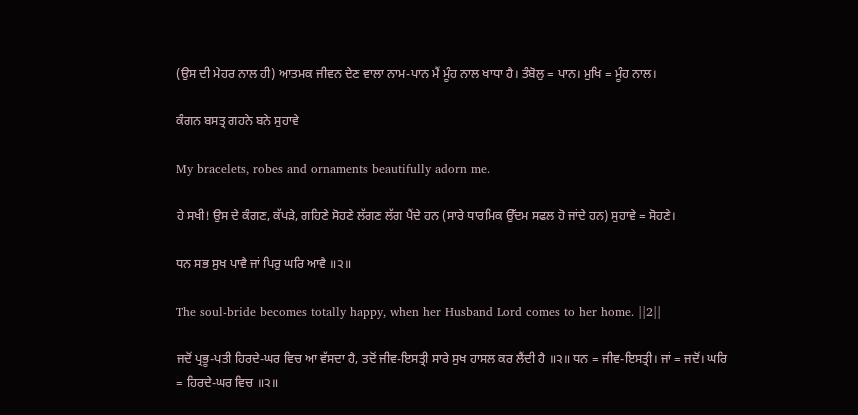(ਉਸ ਦੀ ਮੇਹਰ ਨਾਲ ਹੀ) ਆਤਮਕ ਜੀਵਨ ਦੇਣ ਵਾਲਾ ਨਾਮ-ਪਾਨ ਮੈਂ ਮੂੰਹ ਨਾਲ ਖਾਧਾ ਹੈ। ਤੰਬੋਲੁ = ਪਾਨ। ਮੁਖਿ = ਮੂੰਹ ਨਾਲ।

ਕੰਗਨ ਬਸਤ੍ਰ ਗਹਨੇ ਬਨੇ ਸੁਹਾਵੇ

My bracelets, robes and ornaments beautifully adorn me.

ਹੇ ਸਖੀ! ਉਸ ਦੇ ਕੰਗਣ, ਕੱਪੜੇ, ਗਹਿਣੇ ਸੋਹਣੇ ਲੱਗਣ ਲੱਗ ਪੈਂਦੇ ਹਨ (ਸਾਰੇ ਧਾਰਮਿਕ ਉੱਦਮ ਸਫਲ ਹੋ ਜਾਂਦੇ ਹਨ) ਸੁਹਾਵੇ = ਸੋਹਣੇ।

ਧਨ ਸਭ ਸੁਖ ਪਾਵੈ ਜਾਂ ਪਿਰੁ ਘਰਿ ਆਵੈ ॥੨॥

The soul-bride becomes totally happy, when her Husband Lord comes to her home. ||2||

ਜਦੋਂ ਪ੍ਰਭੂ-ਪਤੀ ਹਿਰਦੇ-ਘਰ ਵਿਚ ਆ ਵੱਸਦਾ ਹੈ, ਤਦੋਂ ਜੀਵ-ਇਸਤ੍ਰੀ ਸਾਰੇ ਸੁਖ ਹਾਸਲ ਕਰ ਲੈਂਦੀ ਹੈ ॥੨॥ ਧਨ = ਜੀਵ-ਇਸਤ੍ਰੀ। ਜਾਂ = ਜਦੋਂ। ਘਰਿ = ਹਿਰਦੇ-ਘਰ ਵਿਚ ॥੨॥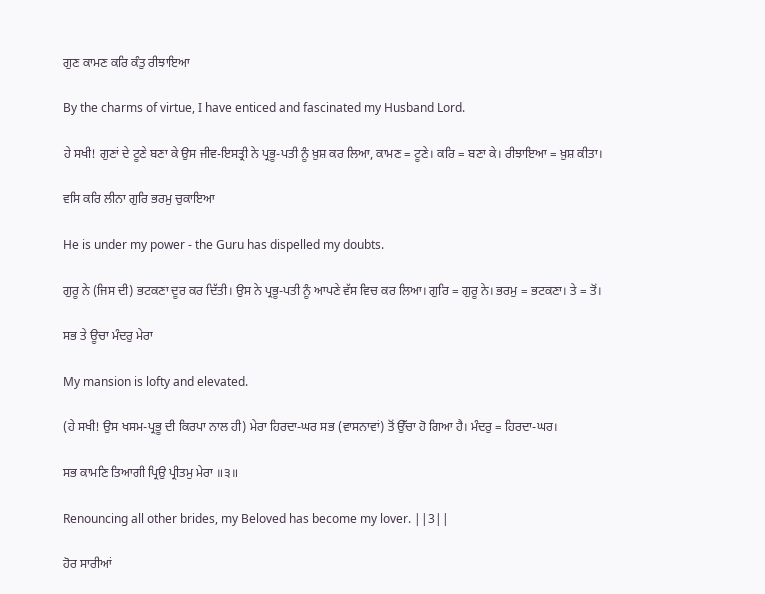ਗੁਣ ਕਾਮਣ ਕਰਿ ਕੰਤੁ ਰੀਝਾਇਆ

By the charms of virtue, I have enticed and fascinated my Husband Lord.

ਹੇ ਸਖੀ! ਗੁਣਾਂ ਦੇ ਟੂਣੇ ਬਣਾ ਕੇ ਉਸ ਜੀਵ-ਇਸਤ੍ਰੀ ਨੇ ਪ੍ਰਭੂ-ਪਤੀ ਨੂੰ ਖ਼ੁਸ਼ ਕਰ ਲਿਆ, ਕਾਮਣ = ਟੂਣੇ। ਕਰਿ = ਬਣਾ ਕੇ। ਰੀਝਾਇਆ = ਖ਼ੁਸ਼ ਕੀਤਾ।

ਵਸਿ ਕਰਿ ਲੀਨਾ ਗੁਰਿ ਭਰਮੁ ਚੁਕਾਇਆ

He is under my power - the Guru has dispelled my doubts.

ਗੁਰੂ ਨੇ (ਜਿਸ ਦੀ) ਭਟਕਣਾ ਦੂਰ ਕਰ ਦਿੱਤੀ। ਉਸ ਨੇ ਪ੍ਰਭੂ-ਪਤੀ ਨੂੰ ਆਪਣੇ ਵੱਸ ਵਿਚ ਕਰ ਲਿਆ। ਗੁਰਿ = ਗੁਰੂ ਨੇ। ਭਰਮੁ = ਭਟਕਣਾ। ਤੇ = ਤੋਂ।

ਸਭ ਤੇ ਊਚਾ ਮੰਦਰੁ ਮੇਰਾ

My mansion is lofty and elevated.

(ਹੇ ਸਖੀ! ਉਸ ਖਸਮ-ਪ੍ਰਭੂ ਦੀ ਕਿਰਪਾ ਨਾਲ ਹੀ) ਮੇਰਾ ਹਿਰਦਾ-ਘਰ ਸਭ (ਵਾਸਨਾਵਾਂ) ਤੋਂ ਉੱਚਾ ਹੋ ਗਿਆ ਹੈ। ਮੰਦਰੁ = ਹਿਰਦਾ-ਘਰ।

ਸਭ ਕਾਮਣਿ ਤਿਆਗੀ ਪ੍ਰਿਉ ਪ੍ਰੀਤਮੁ ਮੇਰਾ ॥੩॥

Renouncing all other brides, my Beloved has become my lover. ||3||

ਹੋਰ ਸਾਰੀਆਂ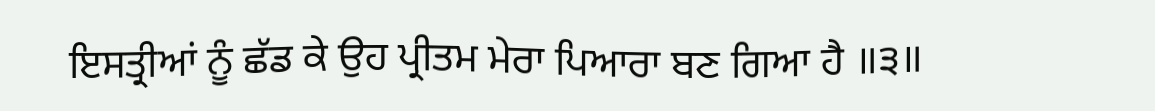ਇਸਤ੍ਰੀਆਂ ਨੂੰ ਛੱਡ ਕੇ ਉਹ ਪ੍ਰੀਤਮ ਮੇਰਾ ਪਿਆਰਾ ਬਣ ਗਿਆ ਹੈ ॥੩॥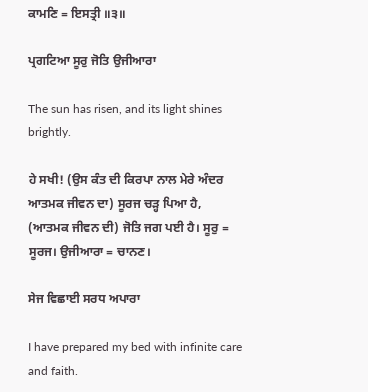ਕਾਮਣਿ = ਇਸਤ੍ਰੀ ॥੩॥

ਪ੍ਰਗਟਿਆ ਸੂਰੁ ਜੋਤਿ ਉਜੀਆਰਾ

The sun has risen, and its light shines brightly.

ਹੇ ਸਖੀ! (ਉਸ ਕੰਤ ਦੀ ਕਿਰਪਾ ਨਾਲ ਮੇਰੇ ਅੰਦਰ ਆਤਮਕ ਜੀਵਨ ਦਾ) ਸੂਰਜ ਚੜ੍ਹ ਪਿਆ ਹੈ, (ਆਤਮਕ ਜੀਵਨ ਦੀ) ਜੋਤਿ ਜਗ ਪਈ ਹੈ। ਸੂਰੁ = ਸੂਰਜ। ਉਜੀਆਰਾ = ਚਾਨਣ।

ਸੇਜ ਵਿਛਾਈ ਸਰਧ ਅਪਾਰਾ

I have prepared my bed with infinite care and faith.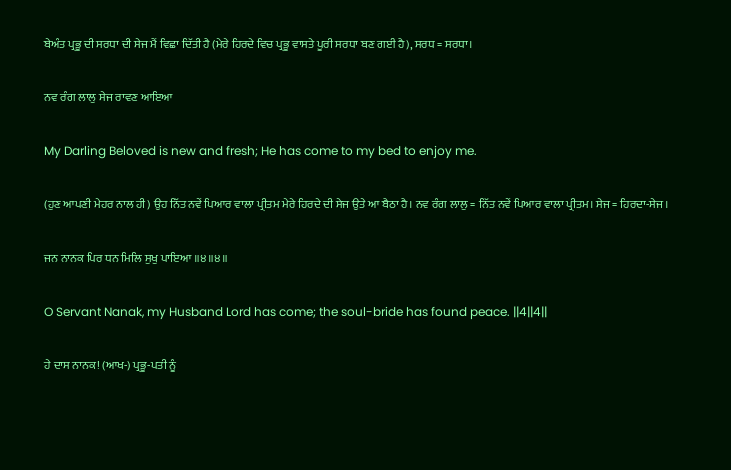ਬੇਅੰਤ ਪ੍ਰਭੂ ਦੀ ਸਰਧਾ ਦੀ ਸੇਜ ਮੈਂ ਵਿਛਾ ਦਿੱਤੀ ਹੈ (ਮੇਰੇ ਹਿਰਦੇ ਵਿਚ ਪ੍ਰਭੂ ਵਾਸਤੇ ਪੂਰੀ ਸਰਧਾ ਬਣ ਗਈ ਹੈ), ਸਰਧ = ਸਰਧਾ।

ਨਵ ਰੰਗ ਲਾਲੁ ਸੇਜ ਰਾਵਣ ਆਇਆ

My Darling Beloved is new and fresh; He has come to my bed to enjoy me.

(ਹੁਣ ਆਪਣੀ ਮੇਹਰ ਨਾਲ ਹੀ) ਉਹ ਨਿੱਤ ਨਵੇਂ ਪਿਆਰ ਵਾਲਾ ਪ੍ਰੀਤਮ ਮੇਰੇ ਹਿਰਦੇ ਦੀ ਸੇਜ ਉਤੇ ਆ ਬੈਠਾ ਹੈ। ਨਵ ਰੰਗ ਲਾਲੁ = ਨਿੱਤ ਨਵੇਂ ਪਿਆਰ ਵਾਲਾ ਪ੍ਰੀਤਮ। ਸੇਜ = ਹਿਰਦਾ-ਸੇਜ।

ਜਨ ਨਾਨਕ ਪਿਰ ਧਨ ਮਿਲਿ ਸੁਖੁ ਪਾਇਆ ॥੪॥੪॥

O Servant Nanak, my Husband Lord has come; the soul-bride has found peace. ||4||4||

ਹੇ ਦਾਸ ਨਾਨਕ! (ਆਖ-) ਪ੍ਰਭੂ-ਪਤੀ ਨੂੰ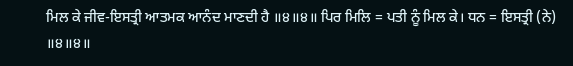ਮਿਲ ਕੇ ਜੀਵ-ਇਸਤ੍ਰੀ ਆਤਮਕ ਆਨੰਦ ਮਾਣਦੀ ਹੈ ॥੪॥੪॥ ਪਿਰ ਮਿਲਿ = ਪਤੀ ਨੂੰ ਮਿਲ ਕੇ। ਧਨ = ਇਸਤ੍ਰੀ (ਨੇ) ॥੪॥੪॥